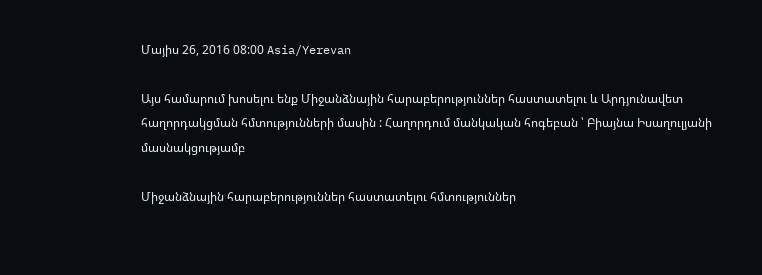Մայիս 26, 2016 08:00 Asia/Yerevan

Այս համարում խոսելու ենք Միջանձնային հարաբերություններ հաստատելու և Արդյունավետ հաղորդակցման հմտությունների մասին : Հաղորդում մանկական հոգեբան ՝ Բիայնա Իսաղուլյանի մասնակցությամբ

Միջանձնային հարաբերություններ հաստատելու հմտություններ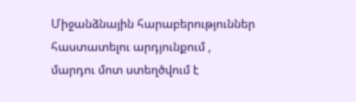Միջանձնային հարաբերություններ հաստատելու արդյունքում , մարդու մոտ ստեղծվում է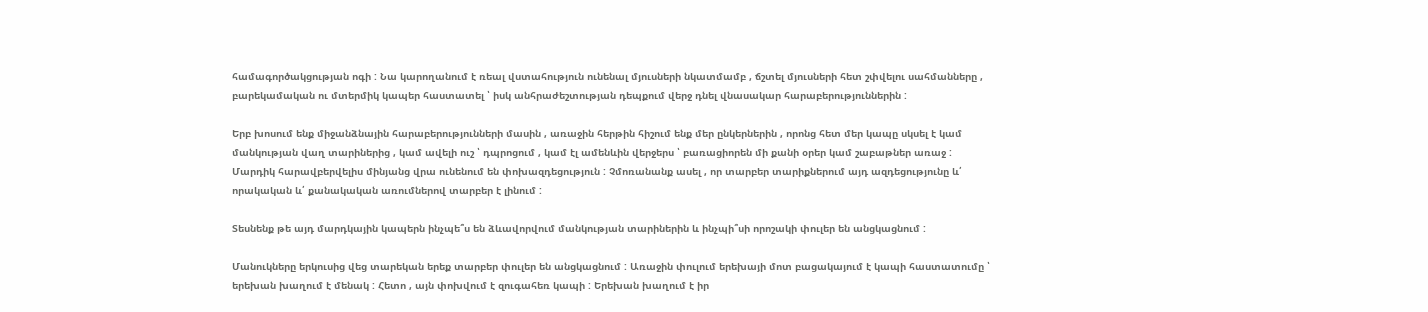համագործակցության ոգի : Նա կարողանում է ռեալ վստահություն ունենալ մյուսների նկատմամբ , ճշտել մյուսների հետ շփվելու սահմանները , բարեկամական ու մտերմիկ կապեր հաստատել ՝ իսկ անհրաժեշտության դեպքում վերջ դնել վնասակար հարաբերություններին :

Երբ խոսում ենք միջանձնային հարաբերությունների մասին , առաջին հերթին հիշում ենք մեր ընկերներին , որոնց հետ մեր կապը սկսել է կամ մանկության վաղ տարիներից , կամ ավելի ուշ ՝ դպրոցում , կամ էլ ամենևին վերջերս ՝ բառացիորեն մի քանի օրեր կամ շաբաթներ առաջ : Մարդիկ հարավբերվելիս մինյանց վրա ունենում են փոխազդեցություն : Չմոռանանք ասել , որ տարբեր տարիքներում այդ ազդեցությունը և՛ որակական և՛ քանակական առումներով տարբեր է լինում :

Տեսնենք թե այդ մարդկային կապերն ինչպե՞ս են ձևավորվում մանկության տարիներին և ինչպի՞սի որոշակի փուլեր են անցկացնում :

Մանուկները երկուսից վեց տարեկան երեք տարբեր փուլեր են անցկացնում : Առաջին փուլում երեխայի մոտ բացակայում է կապի հաստատումը ՝ երեխան խաղում է մենակ : Հետո , այն փոխվում է զուգահեռ կապի : Երեխան խաղում է իր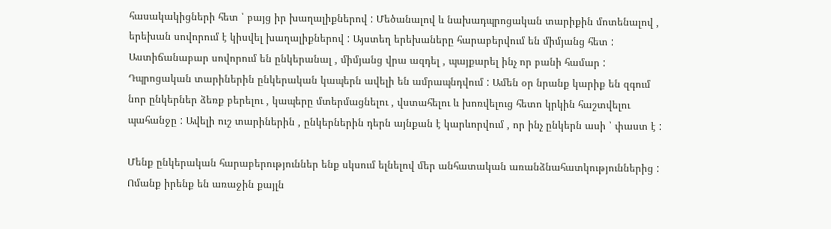հասակակիցների հետ ՝ բայց իր խաղալիքներով : Մեծանալով և նախադպրոցական տարիքին մոտենալով , երեխան սովորում է կիսվել խաղալիքներով : Այստեղ երեխաները հարաբերվում են միմյանց հետ : Աստիճանաբար սովորում են ընկերանալ , միմյանց վրա ազդել , պայքարել ինչ որ բանի համար : Դպրոցական տարիներին ընկերական կապերն ավելի են ամրապնդվում : Ամեն օր նրանք կարիք են զգում նոր ընկերներ ձեռք բերելու , կապերը մտերմացնելու , վստահելու և խոռվելուց հետո կրկին հաշտվելու պահանջը : Ավելի ուշ տարիներին , ընկերներին դերն այնքան է կարևորվում , որ ինչ ընկերն ասի ՝ փաստ է :

Մենք ընկերական հարաբերություններ ենք սկսում ելնելով մեր անհատական առանձնահատկություններից : Ոմանք իրենք են առաջին քայլն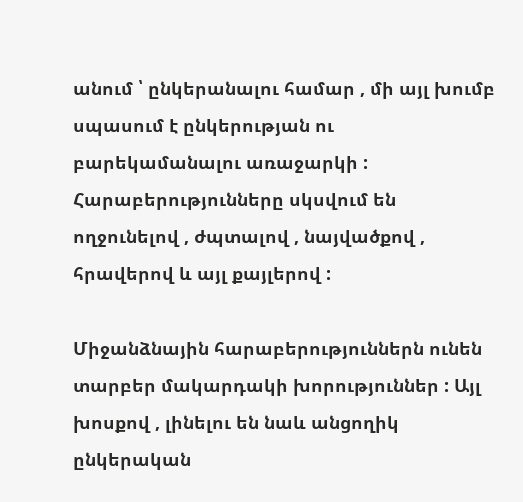անում ՝ ընկերանալու համար , մի այլ խումբ սպասում է ընկերության ու բարեկամանալու առաջարկի : Հարաբերությունները սկսվում են ողջունելով , ժպտալով , նայվածքով , հրավերով և այլ քայլերով :

Միջանձնային հարաբերություններն ունեն տարբեր մակարդակի խորություններ : Այլ խոսքով , լինելու են նաև անցողիկ ընկերական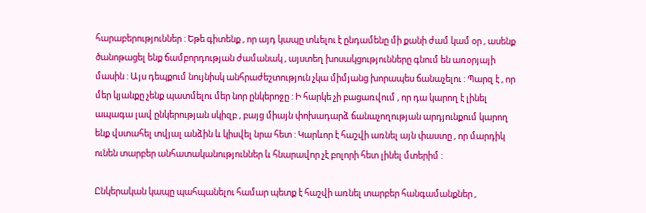հարաբերություններ : Եթե գիտենք , որ այդ կապը տևելու է ընդամենը մի քանի ժամ կամ օր , ասենք ծանոթացել ենք ճամբորդության ժամանակ , այստեղ խոսակցությունները գնում են առօրյայի մասին : Այս դեպքում նույնիսկ անհրաժեշտություն չկա միմյանց խորապես ճանաչելու : Պարզ է , որ մեր կյանքը չենք պատմելու մեր նոր ընկերոջը : Ի հարկե չի բացառվում , որ դա կարող է լինել ապագա լավ ընկերության սկիզբ , բայց միայն փոխադարձ ճանաչողության արդյունքում կարող ենք վստահել տվյալ անձին և կիսվել նրա հետ : Կարևոր է հաշվի առնել այն փաստը , որ մարդիկ ունեն տարբեր անհատականություններ և հնարավոր չէ բոլորի հետ լինել մտերիմ :

Ընկերական կապը պահպանելու համար պետք է հաշվի առնել տարբեր հանգամանքներ ,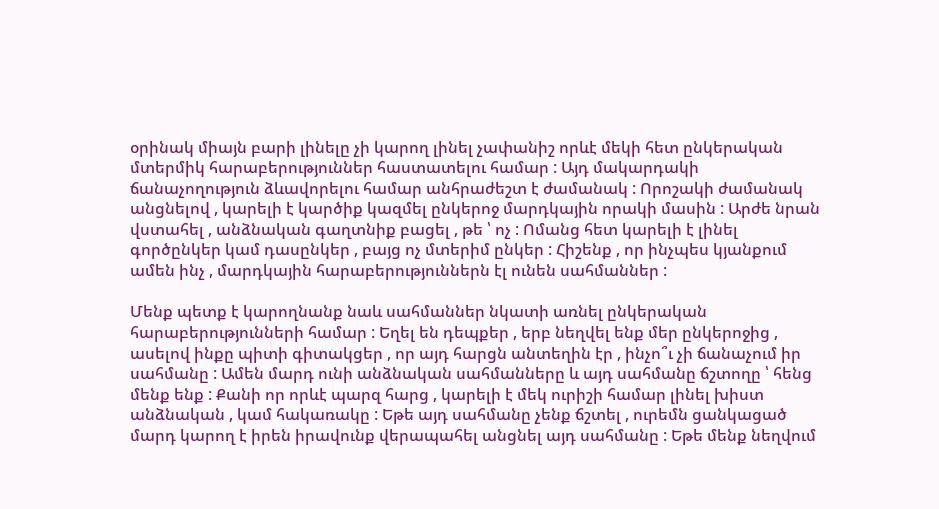օրինակ միայն բարի լինելը չի կարող լինել չափանիշ որևէ մեկի հետ ընկերական մտերմիկ հարաբերություններ հաստատելու համար : Այդ մակարդակի ճանաչողություն ձևավորելու համար անհրաժեշտ է ժամանակ : Որոշակի ժամանակ անցնելով , կարելի է կարծիք կազմել ընկերոջ մարդկային որակի մասին : Արժե նրան վստահել , անձնական գաղտնիք բացել , թե ՝ ոչ : Ոմանց հետ կարելի է լինել գործընկեր կամ դասընկեր , բայց ոչ մտերիմ ընկեր : Հիշենք , որ ինչպես կյանքում ամեն ինչ , մարդկային հարաբերություններն էլ ունեն սահմաններ :

Մենք պետք է կարողնանք նաև սահմաններ նկատի առնել ընկերական հարաբերությունների համար : Եղել են դեպքեր , երբ նեղվել ենք մեր ընկերոջից , ասելով ինքը պիտի գիտակցեր , որ այդ հարցն անտեղին էր , ինչո՞ւ չի ճանաչում իր սահմանը : Ամեն մարդ ունի անձնական սահմանները և այդ սահմանը ճշտողը ՝ հենց մենք ենք : Քանի որ որևէ պարզ հարց , կարելի է մեկ ուրիշի համար լինել խիստ անձնական , կամ հակառակը : Եթե այդ սահմանը չենք ճշտել , ուրեմն ցանկացած մարդ կարող է իրեն իրավունք վերապահել անցնել այդ սահմանը : Եթե մենք նեղվում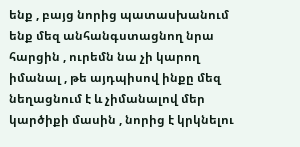ենք , բայց նորից պատասխանում ենք մեզ անհանգստացնող նրա հարցին , ուրեմն նա չի կարող իմանալ , թե այդպիսով ինքը մեզ նեղացնում է և չիմանալով մեր կարծիքի մասին , նորից է կրկնելու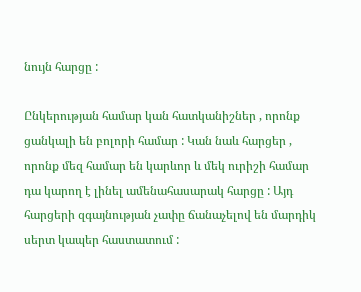նույն հարցը :

Ընկերության համար կան հատկանիշներ , որոնք ցանկալի են բոլորի համար : Կան նաև հարցեր , որոնք մեզ համար են կարևոր և մեկ ուրիշի համար դա կարող է լինել ամենահասարակ հարցը : Այդ հարցերի զգայնության չափը ճանաչելով են մարդիկ սերտ կապեր հաստատում :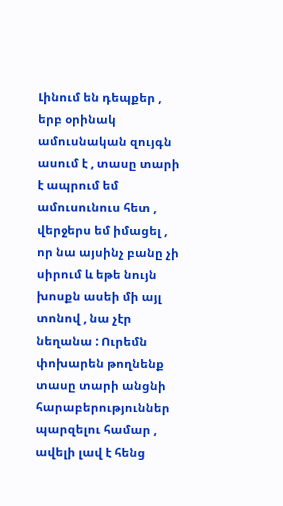Լինում են դեպքեր , երբ օրինակ ամուսնական զույգն ասում է , տասը տարի է ապրում եմ ամուսունուս հետ , վերջերս եմ իմացել , որ նա այսինչ բանը չի սիրում և եթե նույն խոսքն ասեի մի այլ տոնով , նա չէր նեղանա : Ուրեմն փոխարեն թողնենք տասը տարի անցնի հարաբերություններ պարզելու համար , ավելի լավ է հենց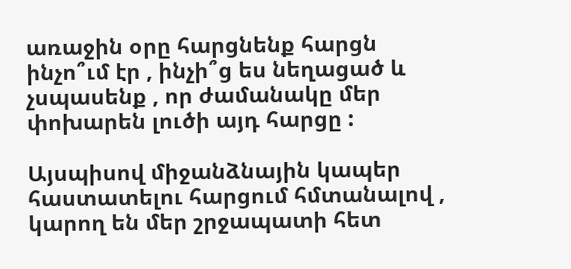առաջին օրը հարցնենք հարցն ինչո՞ւմ էր , ինչի՞ց ես նեղացած և չսպասենք , որ ժամանակը մեր փոխարեն լուծի այդ հարցը :

Այսպիսով միջանձնային կապեր հաստատելու հարցում հմտանալով , կարող են մեր շրջապատի հետ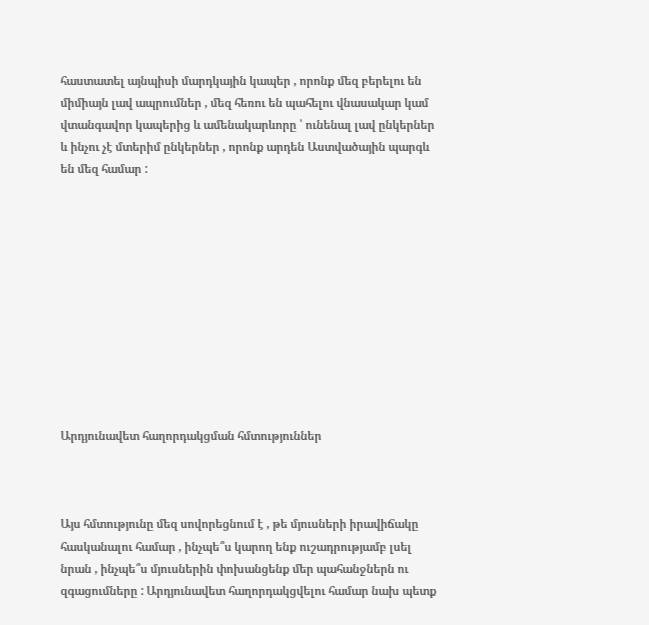հաստատել այնպիսի մարդկային կապեր , որոնք մեզ բերելու են միմիայն լավ ապրումներ , մեզ հեռու են պահելու վնասակար կամ վտանգավոր կապերից և ամենակարևորը ՝ ունենալ լավ ընկերներ և ինչու չէ մտերիմ ընկերներ , որոնք արդեն Աստվածային պարգև են մեզ համար :











Արդյունավետ հաղորդակցման հմտություններ



Այս հմտությունը մեզ սովորեցնում է , թե մյուսների իրավիճակը հասկանալու համար , ինչպե՞ս կարող ենք ուշադրությամբ լսել նրան , ինչպե՞ս մյուսներին փոխանցենք մեր պահանջներն ու զգացումները : Արդյունավետ հաղորդակցվելու համար նախ պետք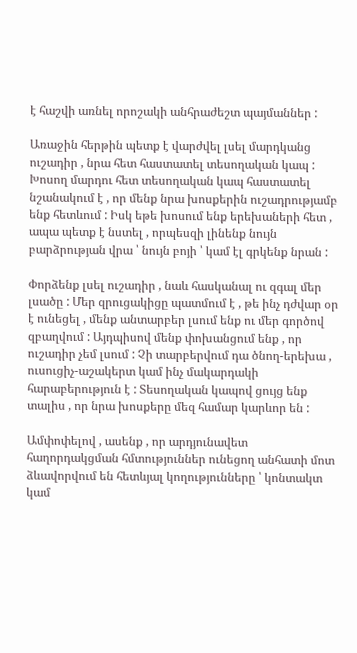է հաշվի առնել որոշակի անհրաժեշտ պայմաններ :

Առաջին հերթին պետք է վարժվել լսել մարդկանց ուշադիր , նրա հետ հաստատել տեսողական կապ : Խոսող մարդու հետ տեսողական կապ հաստատել նշանակում է , որ մենք նրա խոսքերին ուշադրությամբ ենք հետևում : Իսկ եթե խոսում ենք երեխաների հետ , ապա պետք է նստել , որպեսզի լինենք նույն բարձրության վրա ՝ նույն բոյի ՝ կամ էլ գրկենք նրան :

Փորձենք լսել ուշադիր , նաև հասկանալ ու զգալ մեր լսածը : Մեր զրուցակիցը պատմում է , թե ինչ դժվար օր է ունեցել , մենք անտարբեր լսում ենք ու մեր գործով զբաղվում : Այդպիսով մենք փոխանցում ենք , որ ուշադիր չեմ լսում : Չի տարբերվում դա ծնող-երեխա , ուսուցիչ-աշակերտ կամ ինչ մակարդակի հարաբերություն է : Տեսողական կապով ցույց ենք տալիս , որ նրա խոսքերը մեզ համար կարևոր են :

Ամփոփելով , ասենք , որ արդյունավետ հաղորդակցման հմտություններ ունեցող անհատի մոտ ձևավորվում են հետևյալ կողությունները ՝ կոնտակտ կամ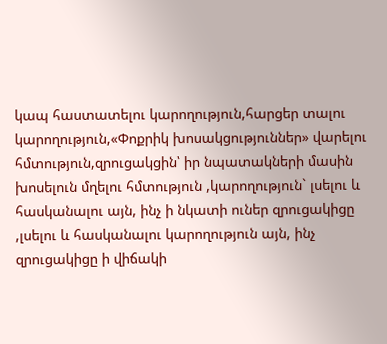կապ հաստատելու կարողություն,հարցեր տալու կարողություն,«Փոքրիկ խոսակցություններ» վարելու հմտություն,զրուցակցին՝ իր նպատակների մասին խոսելուն մղելու հմտություն ,կարողություն` լսելու և հասկանալու այն, ինչ ի նկատի ուներ զրուցակիցը ,լսելու և հասկանալու կարողություն այն, ինչ զրուցակիցը ի վիճակի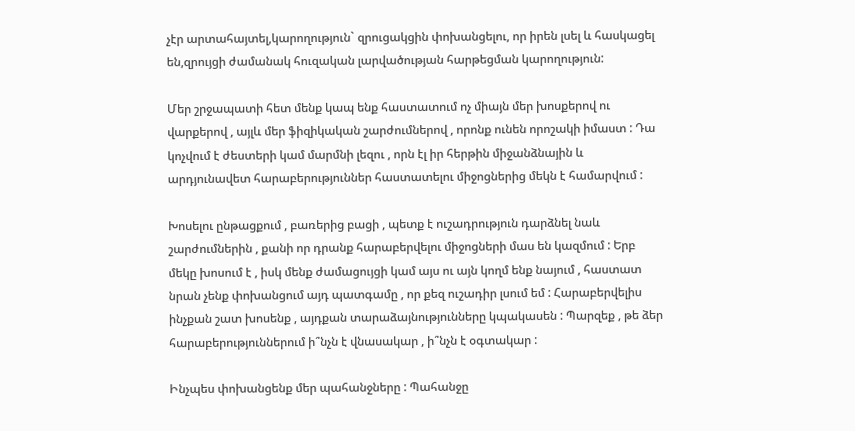չէր արտահայտել,կարողություն` զրուցակցին փոխանցելու, որ իրեն լսել և հասկացել են,զրույցի ժամանակ հուզական լարվածության հարթեցման կարողություն:

Մեր շրջապատի հետ մենք կապ ենք հաստատում ոչ միայն մեր խոսքերով ու վարքերով , այլև մեր ֆիզիկական շարժումներով , որոնք ունեն որոշակի իմաստ : Դա կոչվում է ժեստերի կամ մարմնի լեզու , որն էլ իր հերթին միջանձնային և արդյունավետ հարաբերություններ հաստատելու միջոցներից մեկն է համարվում :

Խոսելու ընթացքում , բառերից բացի , պետք է ուշադրություն դարձնել նաև շարժումներին , քանի որ դրանք հարաբերվելու միջոցների մաս են կազմում : Երբ մեկը խոսում է , իսկ մենք ժամացույցի կամ այս ու այն կողմ ենք նայում , հաստատ նրան չենք փոխանցում այդ պատգամը , որ քեզ ուշադիր լսում եմ : Հարաբերվելիս ինչքան շատ խոսենք , այդքան տարաձայնությունները կպակասեն : Պարզեք , թե ձեր հարաբերություններում ի՞նչն է վնասակար , ի՞նչն է օգտակար :

Ինչպես փոխանցենք մեր պահանջները : Պահանջը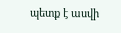պետք է ասվի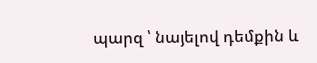պարզ ՝ նայելով դեմքին և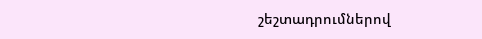շեշտադրումներով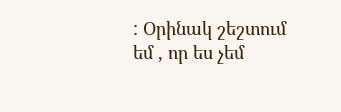: Օրինակ շեշտում եմ , որ ես չեմ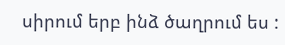սիրում երբ ինձ ծաղրում ես :